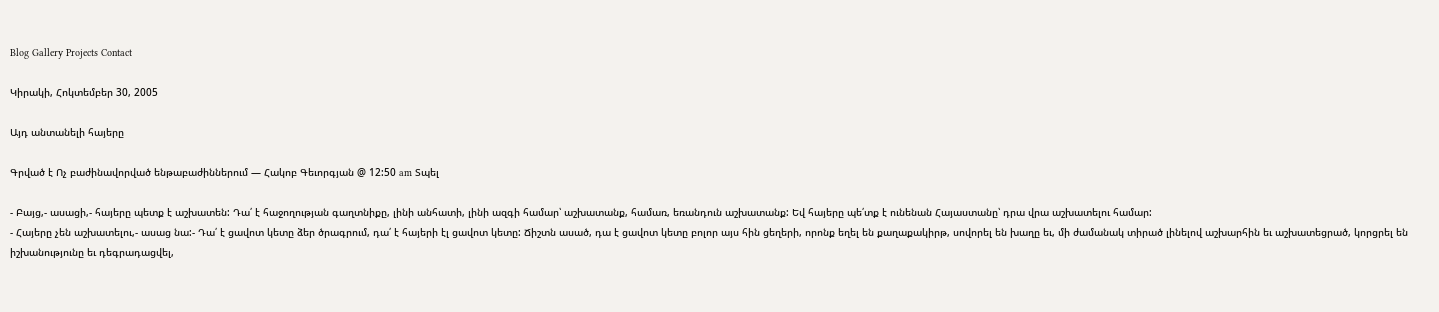Blog Gallery Projects Contact

Կիրակի, Հոկտեմբեր 30, 2005

Այդ անտանելի հայերը

Գրված է Ոչ բաժինավորված ենթաբաժիններում — Հակոբ Գեւորգյան @ 12:50 am Տպել

- Բայց,- ասացի,- հայերը պետք է աշխատեն: Դա՛ է հաջողության գաղտնիքը, լինի անհատի, լինի ազգի համար՝ աշխատանք, համառ, եռանդուն աշխատանք: Եվ հայերը պե՛տք է ունենան Հայաստանը՝ դրա վրա աշխատելու համար:
- Հայերը չեն աշխատելու,- ասաց նա:- Դա՛ է ցավոտ կետը ձեր ծրագրում, դա՛ է հայերի էլ ցավոտ կետը: Ճիշտն ասած, դա է ցավոտ կետը բոլոր այս հին ցեղերի, որոնք եղել են քաղաքակիրթ, սովորել են խաղը եւ, մի ժամանակ տիրած լինելով աշխարհին եւ աշխատեցրած, կորցրել են իշխանությունը եւ դեգրադացվել,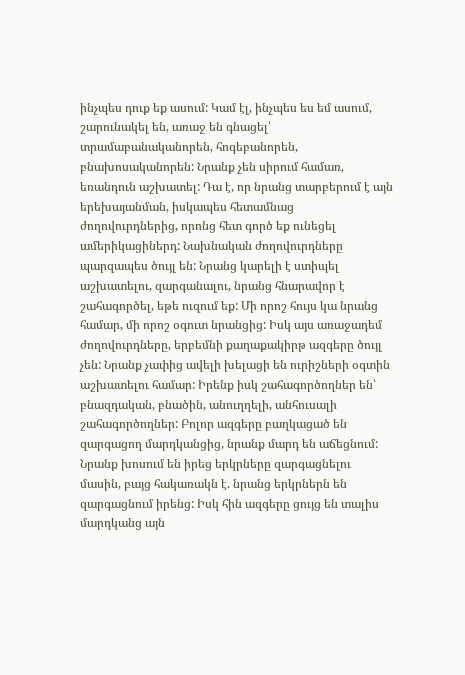ինչպես դուք եք ասում: Կամ էլ, ինչպես ես եմ ասում, շարունակել են, առաջ են գնացել՝ տրամաբանականորեն, հոգեբանորեն, բնախոսականորեն: Նրանք չեն սիրում համառ, եռանդուն աշխատել: Դա է, որ նրանց տարբերում է այն երեխայանման, իսկապես հետամնաց ժողովուրդներից, որոնց հետ գործ եք ունեցել ամերիկացիներդ: Նախնական ժողովուրդները պարզապես ծույլ են: Նրանց կարելի է ստիպել աշխատելու, զարգանալու, նրանց հնարավոր է շահագործել, եթե ուզում եք: Մի որոշ հույս կա նրանց համար, մի որոշ օգուտ նրանցից: Իսկ այս առաջադեմ ժողովուրդները, երբեմնի քաղաքակիրթ ազգերը ծույլ չեն: Նրանք չափից ավելի խելացի են ուրիշների օգտին աշխատելու համար: Իրենք իսկ շահագործողներ են՝ բնազդական, բնածին, անուղղելի, անհուսալի շահագործողներ: Բոլոր ազգերը բաղկացած են զարգացող մարդկանցից, նրանք մարդ են աճեցնում: Նրանք խոսում են իրեց երկրները զարգացնելու մասին, բայց հակառակն է. նրանց երկրներն են զարգացնում իրենց: Իսկ հին ազգերը ցույց են տալիս մարդկանց այն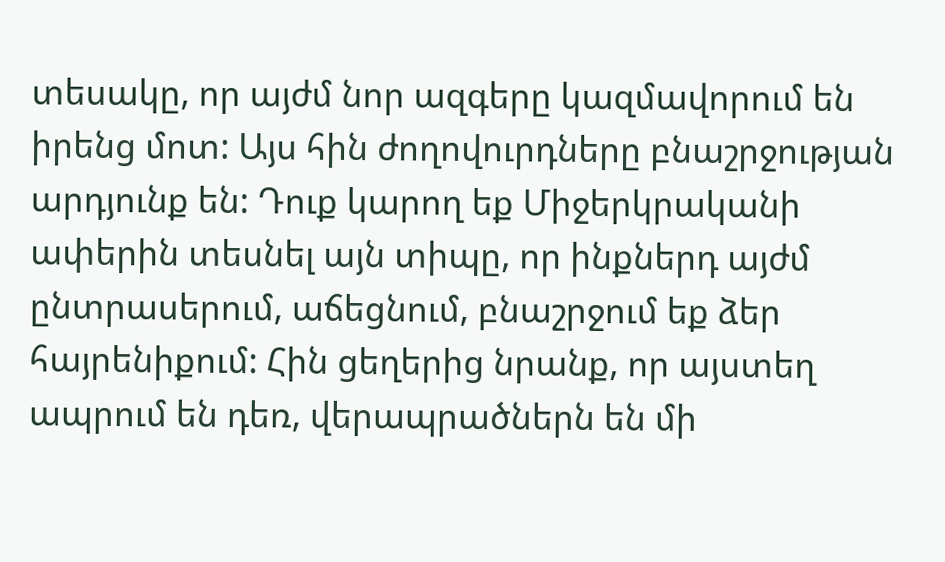տեսակը, որ այժմ նոր ազգերը կազմավորում են իրենց մոտ: Այս հին ժողովուրդները բնաշրջության արդյունք են: Դուք կարող եք Միջերկրականի ափերին տեսնել այն տիպը, որ ինքներդ այժմ ընտրասերում, աճեցնում, բնաշրջում եք ձեր հայրենիքում: Հին ցեղերից նրանք, որ այստեղ ապրում են դեռ, վերապրածներն են մի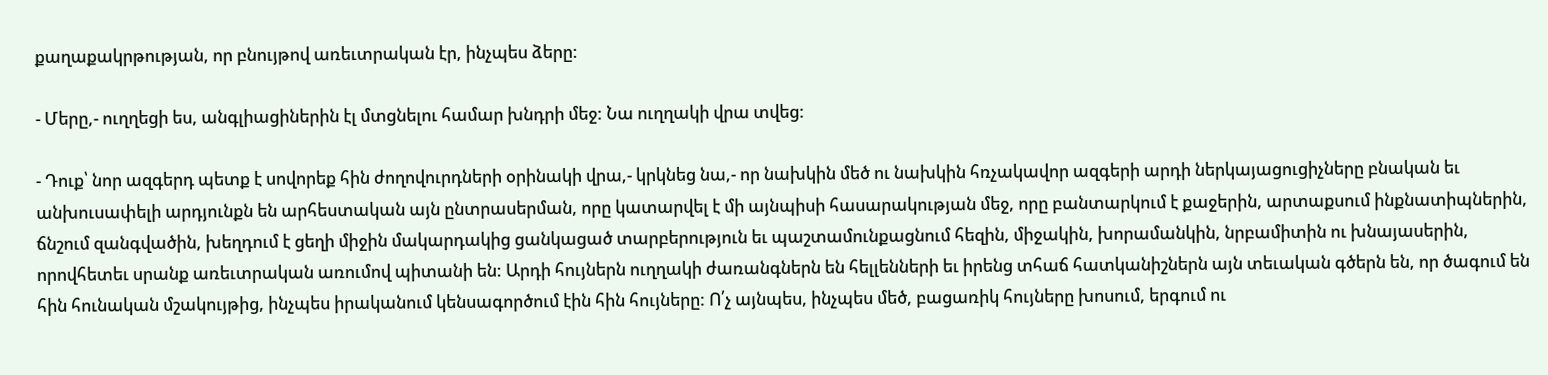քաղաքակրթության, որ բնույթով առեւտրական էր, ինչպես ձերը:

- Մերը,- ուղղեցի ես, անգլիացիներին էլ մտցնելու համար խնդրի մեջ: Նա ուղղակի վրա տվեց:

- Դուք՝ նոր ազգերդ պետք է սովորեք հին ժողովուրդների օրինակի վրա,- կրկնեց նա,- որ նախկին մեծ ու նախկին հռչակավոր ազգերի արդի ներկայացուցիչները բնական եւ անխուսափելի արդյունքն են արհեստական այն ընտրասերման, որը կատարվել է մի այնպիսի հասարակության մեջ, որը բանտարկում է քաջերին, արտաքսում ինքնատիպներին, ճնշում զանգվածին, խեղդում է ցեղի միջին մակարդակից ցանկացած տարբերություն եւ պաշտամունքացնում հեզին, միջակին, խորամանկին, նրբամիտին ու խնայասերին, որովհետեւ սրանք առեւտրական առումով պիտանի են: Արդի հույներն ուղղակի ժառանգներն են հելլենների եւ իրենց տհաճ հատկանիշներն այն տեւական գծերն են, որ ծագում են հին հունական մշակույթից, ինչպես իրականում կենսագործում էին հին հույները: Ո՛չ այնպես, ինչպես մեծ, բացառիկ հույները խոսում, երգում ու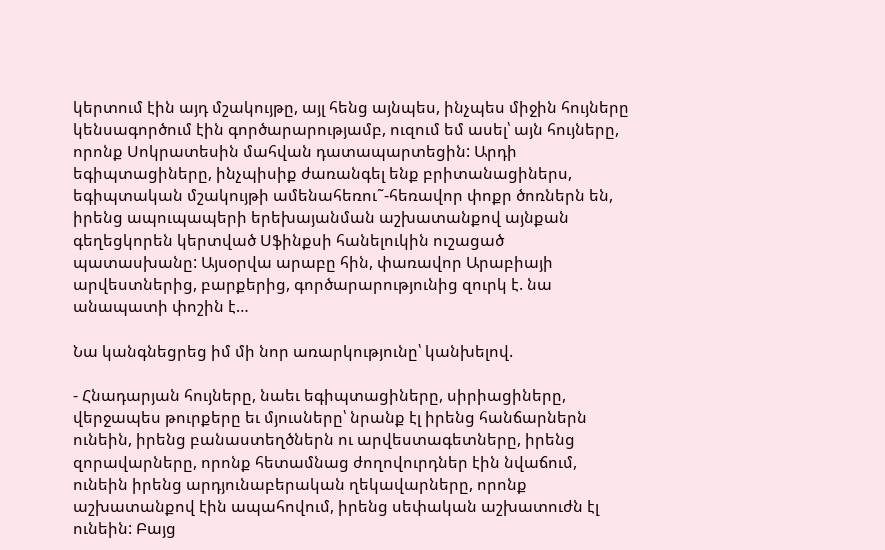կերտում էին այդ մշակույթը, այլ հենց այնպես, ինչպես միջին հույները կենսագործում էին գործարարությամբ, ուզում եմ ասել՝ այն հույները, որոնք Սոկրատեսին մահվան դատապարտեցին: Արդի եգիպտացիները, ինչպիսիք ժառանգել ենք բրիտանացիներս, եգիպտական մշակույթի ամենահեռու˜-հեռավոր փոքր ծոռներն են, իրենց ապուպապերի երեխայանման աշխատանքով այնքան գեղեցկորեն կերտված Սֆինքսի հանելուկին ուշացած պատասխանը: Այսօրվա արաբը հին, փառավոր Արաբիայի արվեստներից, բարքերից, գործարարությունից զուրկ է. նա անապատի փոշին է…

Նա կանգնեցրեց իմ մի նոր առարկությունը՝ կանխելով.

- Հնադարյան հույները, նաեւ եգիպտացիները, սիրիացիները, վերջապես թուրքերը եւ մյուսները՝ նրանք էլ իրենց հանճարներն ունեին, իրենց բանաստեղծներն ու արվեստագետները, իրենց զորավարները, որոնք հետամնաց ժողովուրդներ էին նվաճում, ունեին իրենց արդյունաբերական ղեկավարները, որոնք աշխատանքով էին ապահովում, իրենց սեփական աշխատուժն էլ ունեին: Բայց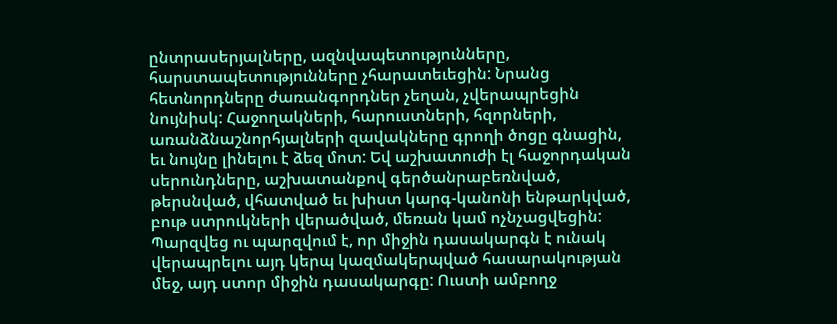ընտրասերյալները, ազնվապետությունները, հարստապետությունները չհարատեւեցին: Նրանց հետնորդները ժառանգորդներ չեղան, չվերապրեցին նույնիսկ: Հաջողակների, հարուստների, հզորների, առանձնաշնորհյալների զավակները գրողի ծոցը գնացին, եւ նույնը լինելու է ձեզ մոտ: Եվ աշխատուժի էլ հաջորդական սերունդները, աշխատանքով գերծանրաբեռնված, թերսնված, վհատված եւ խիստ կարգ-կանոնի ենթարկված, բութ ստրուկների վերածված, մեռան կամ ոչնչացվեցին: Պարզվեց ու պարզվում է, որ միջին դասակարգն է ունակ վերապրելու այդ կերպ կազմակերպված հասարակության մեջ, այդ ստոր միջին դասակարգը: Ուստի ամբողջ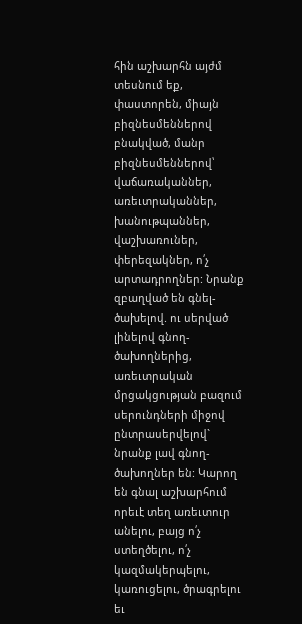հին աշխարհն այժմ տեսնում եք, փաստորեն, միայն բիզնեսմեններով բնակված, մանր բիզնեսմեններով՝ վաճառականներ, առեւտրականներ, խանութպաններ, վաշխառուներ, փերեզակներ, ո՛չ արտադրողներ: Նրանք զբաղված են գնել-ծախելով. ու սերված լինելով գնող-ծախողներից, առեւտրական մրցակցության բազում սերունդների միջով ընտրասերվելով` նրանք լավ գնող-ծախողներ են: Կարող են գնալ աշխարհում որեւէ տեղ առեւտուր անելու, բայց ո՛չ ստեղծելու, ո՛չ կազմակերպելու, կառուցելու, ծրագրելու եւ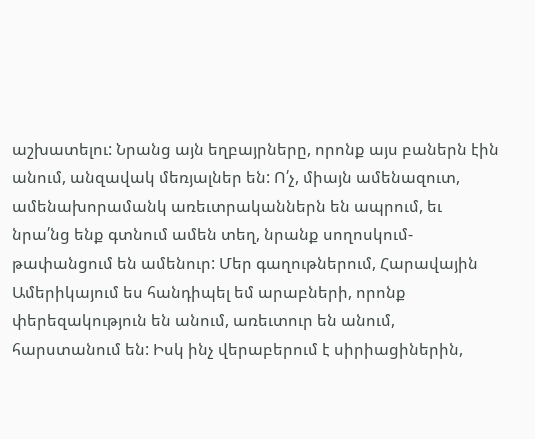աշխատելու: Նրանց այն եղբայրները, որոնք այս բաներն էին անում, անզավակ մեռյալներ են: Ո՛չ, միայն ամենազուտ, ամենախորամանկ առեւտրականներն են ապրում, եւ նրա՛նց ենք գտնում ամեն տեղ, նրանք սողոսկում-թափանցում են ամենուր: Մեր գաղութներում, Հարավային Ամերիկայում ես հանդիպել եմ արաբների, որոնք փերեզակություն են անում, առեւտուր են անում, հարստանում են: Իսկ ինչ վերաբերում է սիրիացիներին,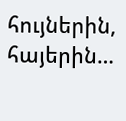հույներին, հայերին…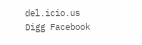del.icio.us Digg Facebook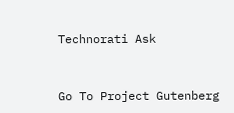Technorati Ask



Go To Project Gutenberg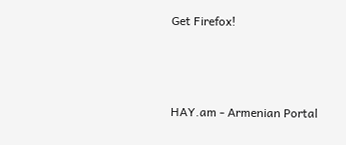Get Firefox!



HAY.am - Armenian Portal